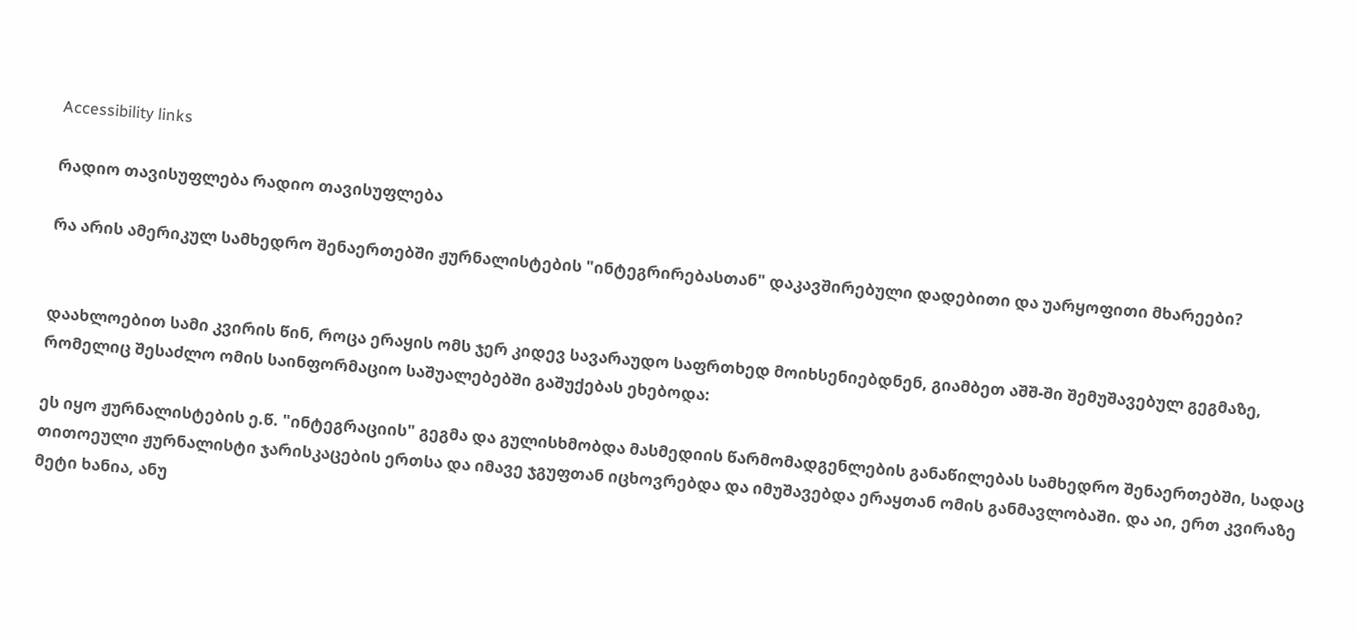Accessibility links

რადიო თავისუფლება რადიო თავისუფლება

რა არის ამერიკულ სამხედრო შენაერთებში ჟურნალისტების "ინტეგრირებასთან" დაკავშირებული დადებითი და უარყოფითი მხარეები?


დაახლოებით სამი კვირის წინ, როცა ერაყის ომს ჯერ კიდევ სავარაუდო საფრთხედ მოიხსენიებდნენ, გიამბეთ აშშ-ში შემუშავებულ გეგმაზე, რომელიც შესაძლო ომის საინფორმაციო საშუალებებში გაშუქებას ეხებოდა:

ეს იყო ჟურნალისტების ე.წ. "ინტეგრაციის" გეგმა და გულისხმობდა მასმედიის წარმომადგენლების განაწილებას სამხედრო შენაერთებში, სადაც თითოეული ჟურნალისტი ჯარისკაცების ერთსა და იმავე ჯგუფთან იცხოვრებდა და იმუშავებდა ერაყთან ომის განმავლობაში. და აი, ერთ კვირაზე მეტი ხანია, ანუ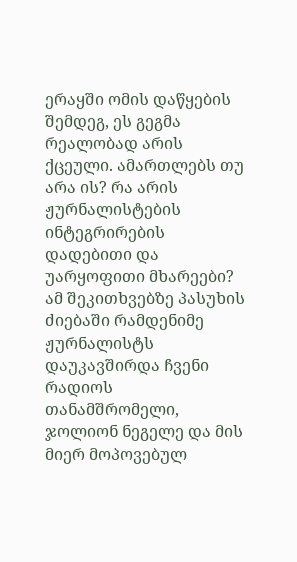ერაყში ომის დაწყების შემდეგ, ეს გეგმა რეალობად არის ქცეული. ამართლებს თუ არა ის? რა არის ჟურნალისტების ინტეგრირების დადებითი და უარყოფითი მხარეები? ამ შეკითხვებზე პასუხის ძიებაში რამდენიმე ჟურნალისტს დაუკავშირდა ჩვენი რადიოს თანამშრომელი, ჯოლიონ ნეგელე და მის მიერ მოპოვებულ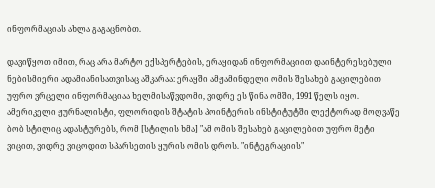ინფორმაციას ახლა გაგაცნობთ.

დავიწყოთ იმით, რაც არა მარტო ექსპერტების, ერაყიდან ინფორმაციით დაინტერესებული ნებისმიერი ადამიანისათვისაც აშკარაა: ერაყში ამჟამინდელი ომის შესახებ გაცილებით უფრო ვრცელი ინფორმაციაა ხელმისაწვდომი, ვიდრე ეს წინა ომში, 1991 წელს იყო. ამერიკელი ჟურნალისტი, ფლორიდის შტატის პოინტერის ინსტიტუტში ლექტორად მოღვაწე ბობ სტილიც ადასტურებს, რომ [სტილის ხმა] "ამ ომის შესახებ გაცილებით უფრო მეტი ვიცით, ვიდრე ვიცოდით სპარსეთის ყურის ომის დროს. "ინტეგრაციის"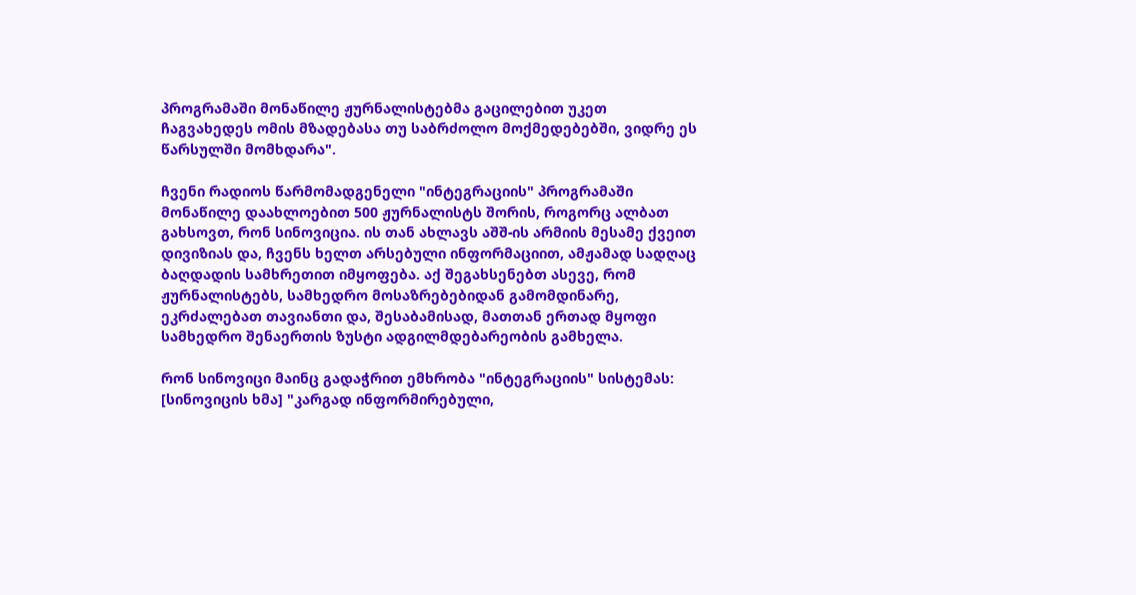პროგრამაში მონაწილე ჟურნალისტებმა გაცილებით უკეთ ჩაგვახედეს ომის მზადებასა თუ საბრძოლო მოქმედებებში, ვიდრე ეს წარსულში მომხდარა".

ჩვენი რადიოს წარმომადგენელი "ინტეგრაციის" პროგრამაში მონაწილე დაახლოებით 500 ჟურნალისტს შორის, როგორც ალბათ გახსოვთ, რონ სინოვიცია. ის თან ახლავს აშშ-ის არმიის მესამე ქვეით დივიზიას და, ჩვენს ხელთ არსებული ინფორმაციით, ამჟამად სადღაც ბაღდადის სამხრეთით იმყოფება. აქ შეგახსენებთ ასევე, რომ ჟურნალისტებს, სამხედრო მოსაზრებებიდან გამომდინარე, ეკრძალებათ თავიანთი და, შესაბამისად, მათთან ერთად მყოფი სამხედრო შენაერთის ზუსტი ადგილმდებარეობის გამხელა.

რონ სინოვიცი მაინც გადაჭრით ემხრობა "ინტეგრაციის" სისტემას: [სინოვიცის ხმა] "კარგად ინფორმირებული,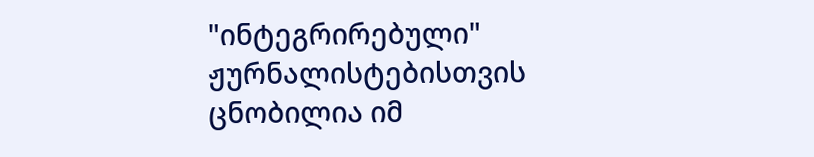"ინტეგრირებული" ჟურნალისტებისთვის ცნობილია იმ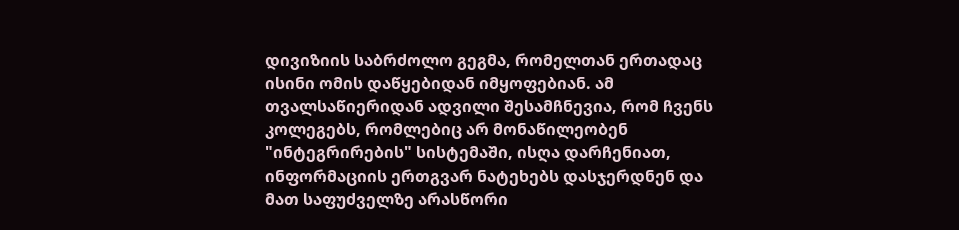დივიზიის საბრძოლო გეგმა, რომელთან ერთადაც ისინი ომის დაწყებიდან იმყოფებიან. ამ თვალსაწიერიდან ადვილი შესამჩნევია, რომ ჩვენს კოლეგებს, რომლებიც არ მონაწილეობენ "ინტეგრირების" სისტემაში, ისღა დარჩენიათ, ინფორმაციის ერთგვარ ნატეხებს დასჯერდნენ და მათ საფუძველზე არასწორი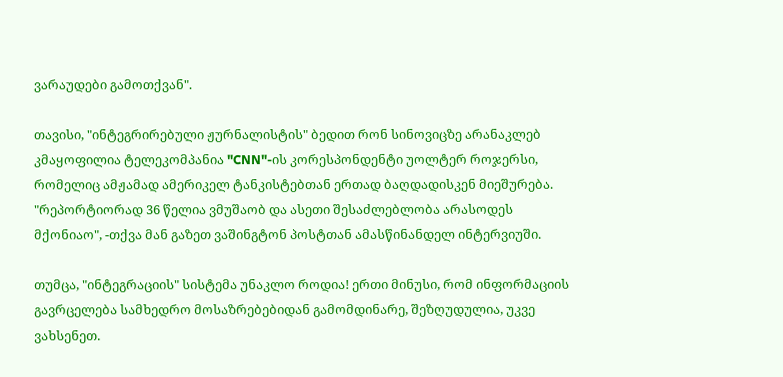ვარაუდები გამოთქვან".

თავისი, "ინტეგრირებული ჟურნალისტის" ბედით რონ სინოვიცზე არანაკლებ კმაყოფილია ტელეკომპანია "CNN"-ის კორესპონდენტი უოლტერ როჯერსი, რომელიც ამჟამად ამერიკელ ტანკისტებთან ერთად ბაღდადისკენ მიეშურება. "რეპორტიორად 36 წელია ვმუშაობ და ასეთი შესაძლებლობა არასოდეს მქონიაო", -თქვა მან გაზეთ ვაშინგტონ პოსტთან ამასწინანდელ ინტერვიუში.

თუმცა, "ინტეგრაციის" სისტემა უნაკლო როდია! ერთი მინუსი, რომ ინფორმაციის გავრცელება სამხედრო მოსაზრებებიდან გამომდინარე, შეზღუდულია, უკვე ვახსენეთ.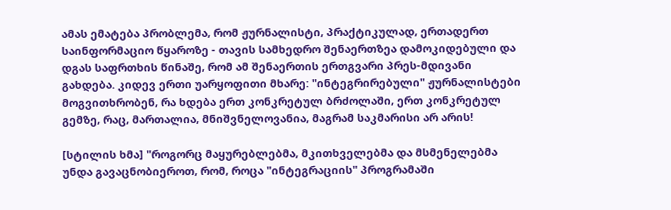ამას ემატება პრობლემა, რომ ჟურნალისტი, პრაქტიკულად, ერთადერთ საინფორმაციო წყაროზე - თავის სამხედრო შენაერთზეა დამოკიდებული და დგას საფრთხის წინაშე, რომ ამ შენაერთის ერთგვარი პრეს-მდივანი გახდება. კიდევ ერთი უარყოფითი მხარე: "ინტეგრირებული" ჟურნალისტები მოგვითხრობენ, რა ხდება ერთ კონკრეტულ ბრძოლაში, ერთ კონკრეტულ გემზე, რაც, მართალია, მნიშვნელოვანია, მაგრამ საკმარისი არ არის!

[სტილის ხმა] "როგორც მაყურებლებმა, მკითხველებმა და მსმენელებმა უნდა გავაცნობიეროთ, რომ, როცა "ინტეგრაციის" პროგრამაში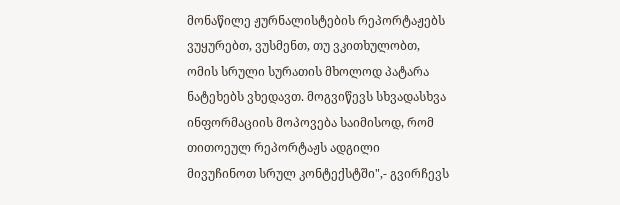მონაწილე ჟურნალისტების რეპორტაჟებს ვუყურებთ, ვუსმენთ, თუ ვკითხულობთ, ომის სრული სურათის მხოლოდ პატარა ნატეხებს ვხედავთ. მოგვიწევს სხვადასხვა ინფორმაციის მოპოვება საიმისოდ, რომ თითოეულ რეპორტაჟს ადგილი მივუჩინოთ სრულ კონტექსტში",- გვირჩევს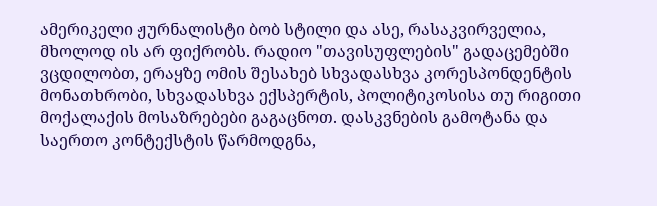ამერიკელი ჟურნალისტი ბობ სტილი და ასე, რასაკვირველია, მხოლოდ ის არ ფიქრობს. რადიო "თავისუფლების" გადაცემებში ვცდილობთ, ერაყზე ომის შესახებ სხვადასხვა კორესპონდენტის მონათხრობი, სხვადასხვა ექსპერტის, პოლიტიკოსისა თუ რიგითი მოქალაქის მოსაზრებები გაგაცნოთ. დასკვნების გამოტანა და საერთო კონტექსტის წარმოდგნა,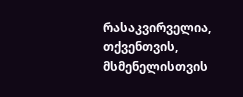რასაკვირველია, თქვენთვის, მსმენელისთვის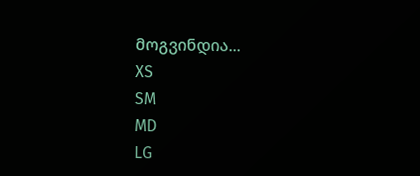მოგვინდია...
XS
SM
MD
LG